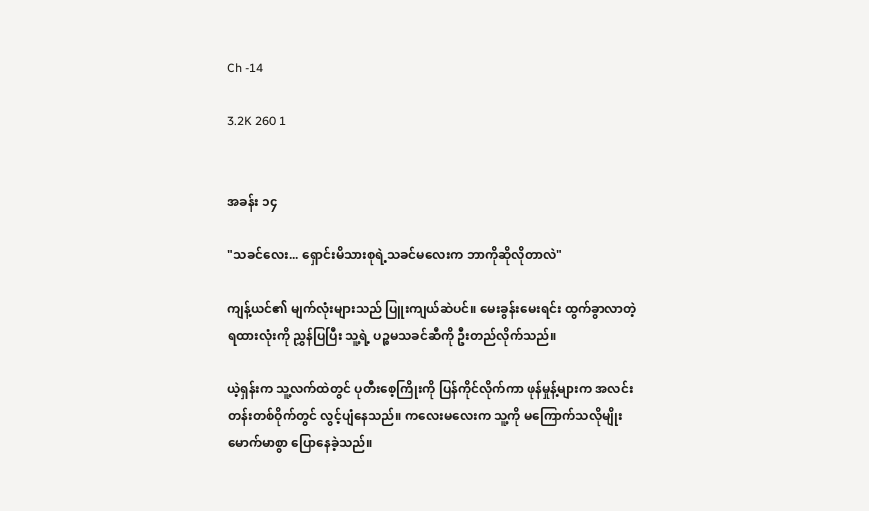Ch -14

3.2K 260 1


အခန်း ၁၄

"သခင်လေး... ရှောင်းမိသားစုရဲ့သခင်မလေးက ဘာကိုဆိုလိုတာလဲ"

ကျန့်ယင်၏ မျက်လုံးများသည် ပြူးကျယ်ဆဲပင်။ မေးခွန်းမေးရင်း ထွက်ခွာလာတဲ့ ရထားလုံးကို ညွှန်ပြပြီး သူ့ရဲ့ ပဉ္စမသခင်ဆီကို ဦးတည်လိုက်သည်။

ယဲ့ရှန်းက သူ့လက်ထဲတွင် ပုတီးစေ့ကြိုးကို ပြန်ကိုင်လိုက်ကာ ဖုန်မှုန့်များက အလင်းတန်းတစ်ဝိုက်တွင် လွင့်ပျံနေသည်။ ကလေးမလေးက သူ့ကို မကြောက်သလိုမျိုး မောက်မာစွာ ပြောနေခဲ့သည်။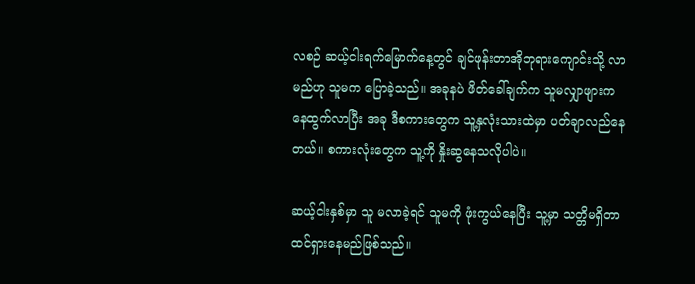လစဉ် ဆယ့်ငါးရက်မြောက်နေ့တွင် ချင်ဖုန်းတာအိုဘုရားကျောင်းသို့ လာမည်ဟု သူမက ပြောခဲ့သည်။ အခုနပဲ ဖိတ်ခေါ်ချက်က သူမလျှာဖျားကနေထွက်လာပြီး အခု ဒီစကားတွေက သူ့နှလုံးသားထဲမှာ ပတ်ချာလည်နေတယ်။ စကားလုံးတွေက သူ့ကို နှိုးဆွနေသလိုပါပဲ။

ဆယ့်ငါးနှစ်မှာ သူ မလာခဲ့ရင် သူမကို ဖုံးကွယ်နေပြီး သူ့မှာ သတ္တိမရှိတာ ထင်ရှားနေမည်ဖြစ်သည်။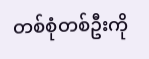တစ်စုံတစ်ဦးကို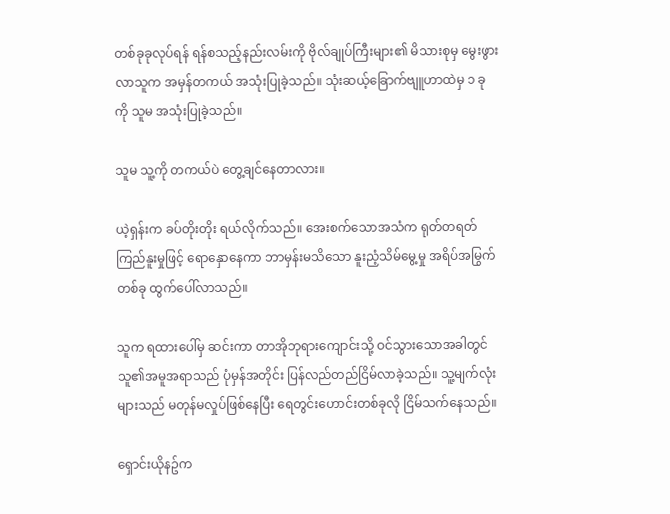တစ်ခုခုလုပ်ရန် ရန်စသည့်နည်းလမ်းကို ဗိုလ်ချုပ်ကြီးများ၏ မိသားစုမှ မွေးဖွားလာသူက အမှန်တကယ် အသုံးပြုခဲ့သည်။ သုံးဆယ့်ခြောက်ဗျူဟာထဲမှ ၁ ခုကို သူမ အသုံးပြုခဲ့သည်။

သူမ သူ့ကို တကယ်ပဲ တွေ့ချင်နေတာလား။

ယဲ့ရှန်းက ခပ်တိုးတိုး ရယ်လိုက်သည်။ အေးစက်သောအသံက ရုတ်တရတ် ကြည်နူးမှုဖြင့် ရောနှောနေကာ ဘာမှန်းမသိသော နူးညံ့သိမ်မွေ့မှု အရိပ်အမြွက်တစ်ခု ထွက်ပေါ်လာသည်။

သူက ရထားပေါ်မှ ဆင်းကာ တာအိုဘုရားကျောင်းသို့ ဝင်သွားသောအခါတွင် သူ၏အမူအရာသည် ပုံမှန်အတိုင်း ပြန်လည်တည်ငြိမ်လာခဲ့သည်။ သူ့မျက်လုံးများသည် မတုန်မလှုပ်ဖြစ်နေပြီး ရေတွင်းဟောင်းတစ်ခုလို ငြိမ်သက်နေသည်။

ရှောင်းယိုနဥ်က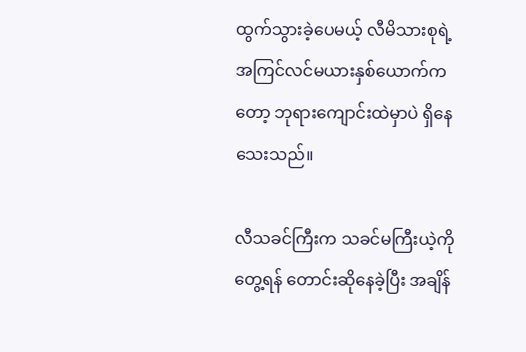ထွက်သွားခဲ့ပေမယ့် လီမိသားစုရဲ့ အကြင်လင်မယားနှစ်ယောက်ကတော့ ဘုရားကျောင်းထဲမှာပဲ ရှိနေသေးသည်။

လီသခင်ကြီးက သခင်မကြီးယဲ့ကို တွေ့ရန် တောင်းဆိုနေခဲ့ပြီး အချိန်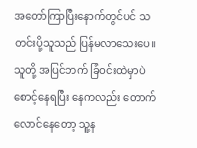အတော်ကြာပြီးနောက်တွင်ပင် သတင်းပို့သူသည် ပြန်မလာသေးပေ။ သူတို့ အပြင်ဘက် ခြံဝင်းထဲမှာပဲ စောင့်နေရပြီး နေကလည်း တောက်လောင်နေတော့ သူ့န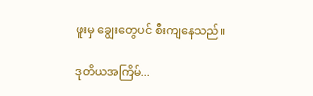ဖူးမှ ချွေးတွေပင် စီးကျနေသည်။

ဒုတိယအကြိမ်...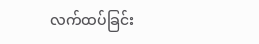လက်ထပ်ခြင်း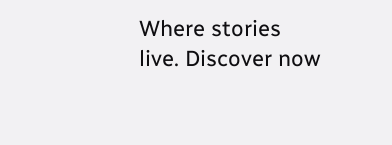Where stories live. Discover now